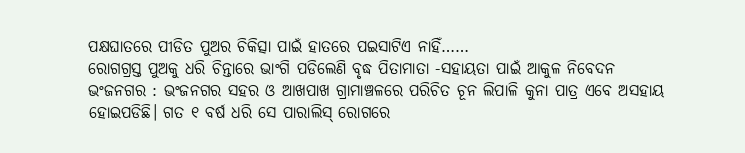ପକ୍ଷଘାତରେ ପୀଡିତ ପୁଅର ଚିକିତ୍ସା ପାଇଁ ହାତରେ ପଇସାଟିଏ ନାହିଁ……
ରୋଗଗ୍ରସ୍ତ ପୁଅକୁ ଧରି ଚିନ୍ତାରେ ଭାଂଗି ପଡିଲେଣି ବୃଦ୍ଧ ପିତାମାତା -ସହାୟତା ପାଇଁ ଆକୁଳ ନିବେଦନ
ଭଂଜନଗର : ଭଂଜନଗର ସହର ଓ ଆଖପାଖ ଗ୍ରାମାଞ୍ଚଳରେ ପରିଚିତ ଚୂନ ଲିପାଳି କୁନା ପାତ୍ର ଏବେ ଅସହାୟ ହୋଇପଡିଛି। ଗତ ୧ ବର୍ଷ ଧରି ସେ ପାରାଲିସ୍ ରୋଗରେ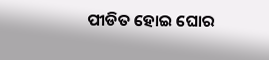ପୀଡିତ ହୋଇ ଘୋର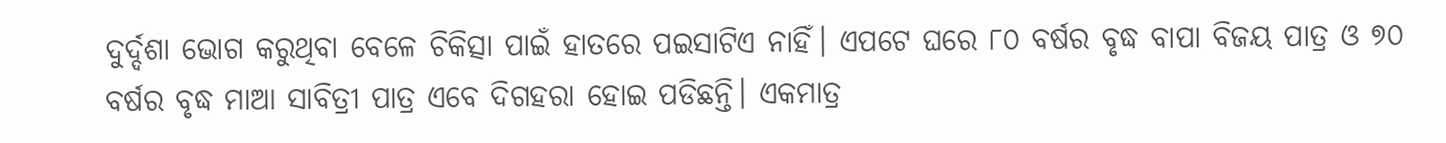ଦୁର୍ଦ୍ଦଶା ଭୋଗ କରୁଥିବା ବେଳେ ଚିକିତ୍ସା ପାଇଁ ହାତରେ ପଇସାଟିଏ ନାହିଁ। ଏପଟେ ଘରେ ୮୦ ବର୍ଷର ବୃଦ୍ଧ ବାପା ବିଜୟ ପାତ୍ର ଓ ୭୦ ବର୍ଷର ବୃଦ୍ଧ ମାଆ ସାବିତ୍ରୀ ପାତ୍ର ଏବେ ଦିଗହରା ହୋଇ ପଡିଛନ୍ତି। ଏକମାତ୍ର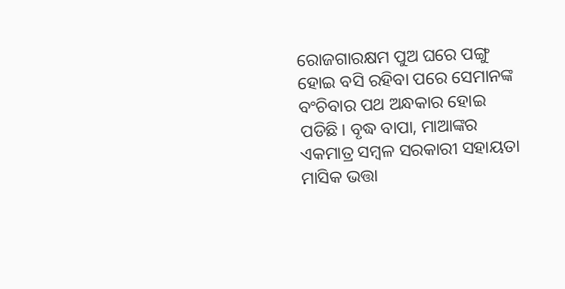ରୋଜଗାରକ୍ଷମ ପୁଅ ଘରେ ପଙ୍ଗୁ ହୋଇ ବସି ରହିବା ପରେ ସେମାନଙ୍କ ବଂଚିବାର ପଥ ଅନ୍ଧକାର ହୋଇ ପଡିଛି। ବୃଦ୍ଧ ବାପା, ମାଆଙ୍କର ଏକମାତ୍ର ସମ୍ବଳ ସରକାରୀ ସହାୟତା ମାସିକ ଭତ୍ତା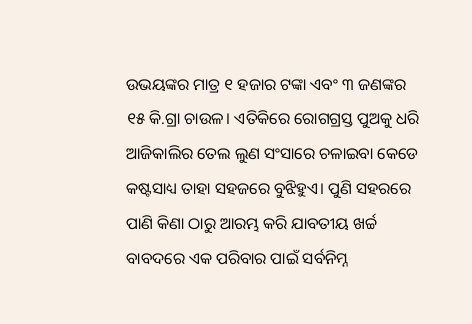ଉଭୟଙ୍କର ମାତ୍ର ୧ ହଜାର ଟଙ୍କା ଏବଂ ୩ ଜଣଙ୍କର ୧୫ କି.ଗ୍ରା ଚାଉଳ। ଏତିକିରେ ରୋଗଗ୍ରସ୍ତ ପୁଅକୁ ଧରି ଆଜିକାଲିର ତେଲ ଲୁଣ ସଂସାରେ ଚଳାଇବା କେଡେ କଷ୍ଟସାଧ୍ୟ ତାହା ସହଜରେ ବୁଝିହୁଏ। ପୁଣି ସହରରେ ପାଣି କିଣା ଠାରୁ ଆରମ୍ଭ କରି ଯାବତୀୟ ଖର୍ଚ୍ଚ ବାବଦରେ ଏକ ପରିବାର ପାଇଁ ସର୍ବନିମ୍ନ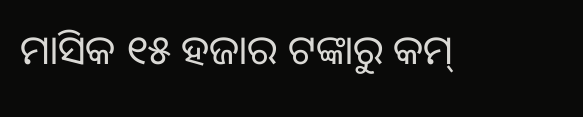ମାସିକ ୧୫ ହଜାର ଟଙ୍କାରୁ କମ୍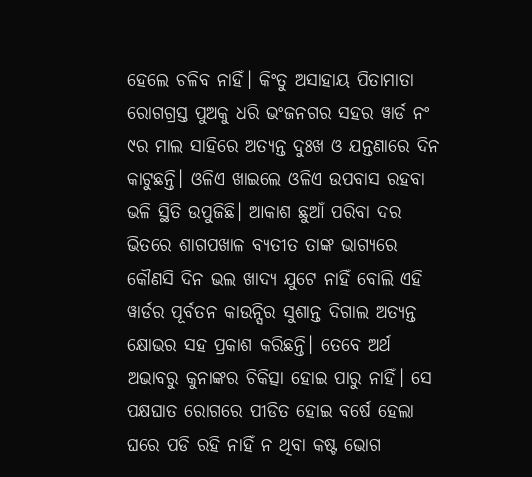ହେଲେ ଚଳିବ ନାହିଁ। କିଂତୁ ଅସାହାୟ ପିତାମାତା ରୋଗଗ୍ରସ୍ତ ପୁଅକୁ ଧରି ଭଂଜନଗର ସହର ୱାର୍ଡ ନଂ ୯ର ମାଲ ସାହିରେ ଅତ୍ୟନ୍ତ ଦୁଃଖ ଓ ଯନ୍ତଣାରେ ଦିନ କାଟୁଛନ୍ତି। ଓଳିଏ ଖାଇଲେ ଓଳିଏ ଉପବାସ ରହବା ଭଳି ସ୍ଥିତି ଉପୁଜିଛି। ଆକାଶ ଛୁଆଁ ପରିବା ଦର ଭିତରେ ଶାଗପଖାଳ ବ୍ୟତୀତ ତାଙ୍କ ଭାଗ୍ୟରେ କୌଣସି ଦିନ ଭଲ ଖାଦ୍ୟ ଯୁଟେ ନାହିଁ ବୋଲି ଏହି ୱାର୍ଡର ପୂର୍ବତନ କାଉନ୍ସିର ସୁଶାନ୍ତ ଦିଗାଲ ଅତ୍ୟନ୍ତ କ୍ଷୋଭର ସହ ପ୍ରକାଶ କରିଛନ୍ତି। ତେବେ ଅର୍ଥ ଅଭାବରୁ କୁନାଙ୍କର ଚିକିତ୍ସା ହୋଇ ପାରୁ ନାହିଁ। ସେ ପକ୍ଷଘାତ ରୋଗରେ ପୀଡିତ ହୋଇ ବର୍ଷେ ହେଲା ଘରେ ପଡି ରହି ନାହିଁ ନ ଥିବା କଷ୍ଟ ଭୋଗ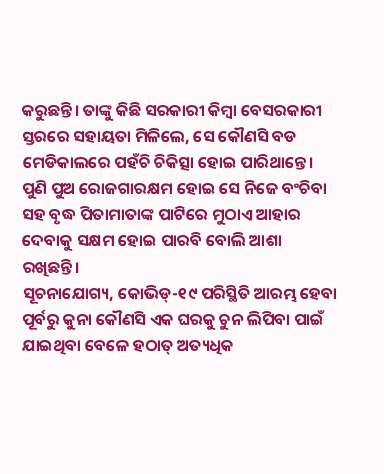କରୁଛନ୍ତି। ତାଙ୍କୁ କିଛି ସରକାରୀ କିମ୍ବା ବେସରକାରୀ ସ୍ତରରେ ସହାୟତା ମିଳିଲେ, ସେ କୌଣସି ବଡ ମେଡିକାଲରେ ପହଁଚି ଚିକିତ୍ସା ହୋଇ ପାରିଥାନ୍ତେ। ପୁଣି ପୁଅ ରୋଜଗାରକ୍ଷମ ହୋଇ ସେ ନିଜେ ବଂଚିବା ସହ ବୃଦ୍ଧ ପିତାମାତାଙ୍କ ପାଟିରେ ମୁଠାଏ ଆହାର ଦେବାକୁ ସକ୍ଷମ ହୋଇ ପାରବି ବୋଲି ଆଶା ରଖିଛନ୍ତି।
ସୂଚନାଯୋଗ୍ୟ, କୋଭିଡ୍-୧୯ ପରିସ୍ଥିତି ଆରମ୍ଭ ହେବା ପୂର୍ବରୁ କୁନା କୌଣସି ଏକ ଘରକୁ ଚୁନ ଲିପିବା ପାଇଁ ଯାଇଥିବା ବେଳେ ହଠାତ୍ ଅତ୍ୟଧିକ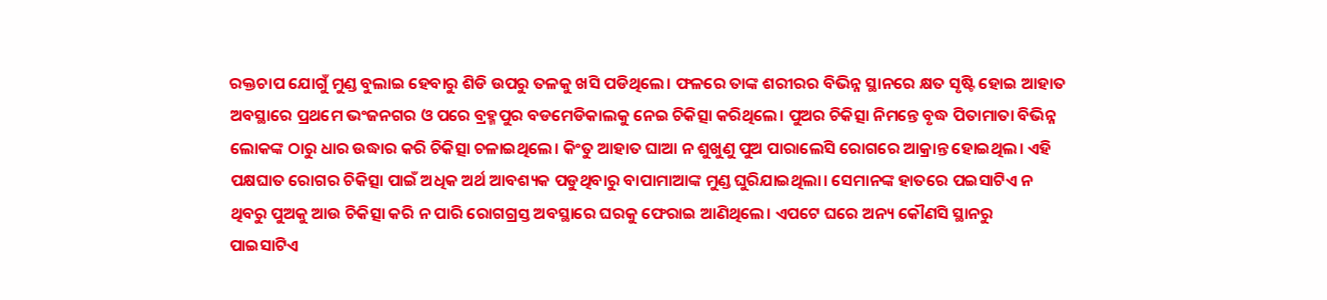ରକ୍ତଚାପ ଯୋଗୁଁ ମୁଣ୍ଡ ବୁଲାଇ ହେବାରୁ ଶିଡି ଉପରୁ ତଳକୁ ଖସି ପଡିଥିଲେ। ଫଳରେ ତାଙ୍କ ଶରୀରର ବିଭିନ୍ନ ସ୍ଥାନରେ କ୍ଷତ ସୃଷ୍ଟି ହୋଇ ଆହାତ ଅବସ୍ଥାରେ ପ୍ରଥମେ ଭଂଜନଗର ଓ ପରେ ବ୍ରହ୍ମପୁର ବଡମେଡିକାଲକୁ ନେଇ ଚିକିତ୍ସା କରିଥିଲେ। ପୁଅର ଚିକିତ୍ସା ନିମନ୍ତେ ବୃଦ୍ଧ ପିତାମାତା ବିଭିନ୍ନ ଲୋକଙ୍କ ଠାରୁ ଧାର ଉଦ୍ଧାର କରି ଚିକିତ୍ସା ଚଳାଇଥିଲେ। କିଂତୁ ଆହାତ ଘାଆ ନ ଶୁଖୁଣୁ ପୁଅ ପାରାଲେସି ରୋଗରେ ଆକ୍ରାନ୍ତ ହୋଇଥିଲ। ଏହି ପକ୍ଷଘାତ ରୋଗର ଚିକିତ୍ସା ପାଇଁ ଅଧିକ ଅର୍ଥ ଆବଶ୍ୟକ ପଡୁଥିବାରୁ ବାପାମାଆଙ୍କ ମୁଣ୍ଡ ଘୁରିଯାଇଥିଲା। ସେମାନଙ୍କ ହାତରେ ପଇସାଟିଏ ନ ଥିବରୁ ପୁଅକୁ ଆଉ ଚିକିତ୍ସା କରି ନ ପାରି ରୋଗଗ୍ରସ୍ତ ଅବସ୍ଥାରେ ଘରକୁ ଫେରାଇ ଆଣିଥିଲେ। ଏପଟେ ଘରେ ଅନ୍ୟ କୌଣସି ସ୍ଥାନରୁ ପାଇସାଟିଏ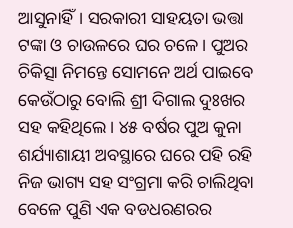ଆସୁନାହିଁ। ସରକାରୀ ସାହୟତା ଭତ୍ତା ଟଙ୍କା ଓ ଚାଉଳରେ ଘର ଚଳେ। ପୁଅର ଚିକିତ୍ସା ନିମନ୍ତେ ସୋମନେ ଅର୍ଥ ପାଇବେ କେଉଁଠାରୁ ବୋଲି ଶ୍ରୀ ଦିଗାଲ ଦୁଃଖର ସହ କହିଥିଲେ। ୪୫ ବର୍ଷର ପୁଅ କୁନା ଶର୍ଯ୍ୟାଶାୟୀ ଅବସ୍ଥାରେ ଘରେ ପହି ରହି ନିଜ ଭାଗ୍ୟ ସହ ସଂଗ୍ରମା କରି ଚାଲିଥିବା ବେଳେ ପୁଣି ଏକ ବଡଧରଣରର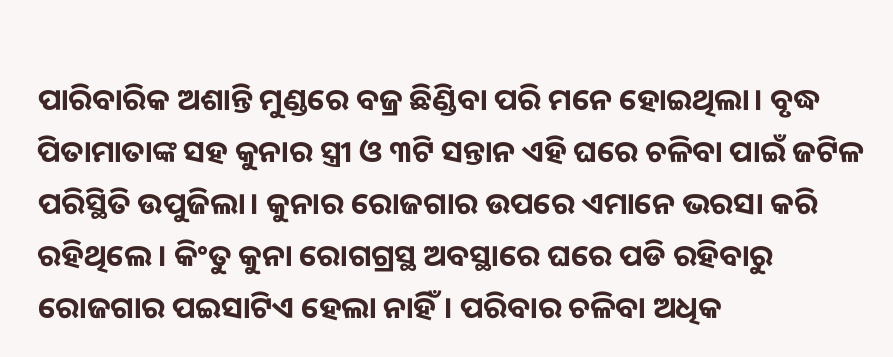ପାରିବାରିକ ଅଶାନ୍ତି ମୁଣ୍ଡରେ ବଜ୍ର ଛିଣ୍ଡିବା ପରି ମନେ ହୋଇଥିଲା। ବୃଦ୍ଧ ପିତାମାତାଙ୍କ ସହ କୁନାର ସ୍ତ୍ରୀ ଓ ୩ଟି ସନ୍ତାନ ଏହି ଘରେ ଚଳିବା ପାଇଁ ଜଟିଳ ପରିସ୍ଥିତି ଉପୁଜିଲା। କୁନାର ରୋଜଗାର ଉପରେ ଏମାନେ ଭରସା କରି ରହିଥିଲେ। କିଂତୁ କୁନା ରୋଗଗ୍ରସ୍ଥ ଅବସ୍ଥାରେ ଘରେ ପଡି ରହିବାରୁ ରୋଜଗାର ପଇସାଟିଏ ହେଲା ନାହିଁ। ପରିବାର ଚଳିବା ଅଧିକ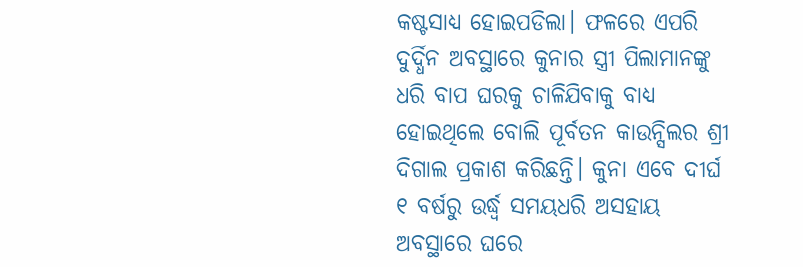କଷ୍ଟସାଧ୍ୟ ହୋଇପଡିଲା। ଫଳରେ ଏପରି ଦୁର୍ଦ୍ଧିନ ଅବସ୍ଥାରେ କୁନାର ସ୍ତ୍ରୀ ପିଲାମାନଙ୍କୁ ଧରି ବାପ ଘରକୁ ଚାଳିଯିବାକୁ ବାଧ୍ୟ ହୋଇଥିଲେ ବୋଲି ପୂର୍ବତନ କାଉନ୍ସିଲର ଶ୍ରୀ ଦିଗାଲ ପ୍ରକାଶ କରିଛନ୍ତି। କୁନା ଏବେ ଦୀର୍ଘ ୧ ବର୍ଷରୁ ଉର୍ଦ୍ଧ୍ବ ସମୟଧରି ଅସହାୟ ଅବସ୍ଥାରେ ଘରେ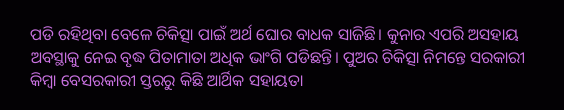ପଡି ରହିଥିବା ବେଳେ ଚିକିତ୍ସା ପାଇଁ ଅର୍ଥ ଘୋର ବାଧକ ସାଜିଛି। କୁନାର ଏପରି ଅସହାୟ ଅବସ୍ଥାକୁ ନେଇ ବୃଦ୍ଧ ପିତାମାତା ଅଧିକ ଭାଂଗି ପଡିଛନ୍ତି। ପୁଅର ଚିକିତ୍ସା ନିମନ୍ତେ ସରକାରୀ କିମ୍ବା ବେସରକାରୀ ସ୍ତରରୁ କିଛି ଆର୍ଥିକ ସହାୟତା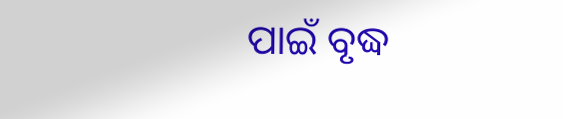ପାଇଁ ବୃଦ୍ଧ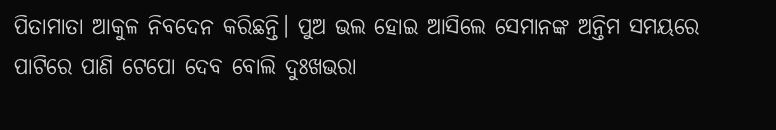ପିତାମାତା ଆକୁଳ ନିବଦେନ କରିଛନ୍ତି। ପୁଅ ଭଲ ହୋଇ ଆସିଲେ ସେମାନଙ୍କ ଅନ୍ତିମ ସମୟରେ ପାଟିରେ ପାଣି ଟେପୋ ଦେବ ବୋଲି ଦୁଃଖଭରା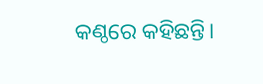କଣ୍ଠରେ କହିଛନ୍ତି।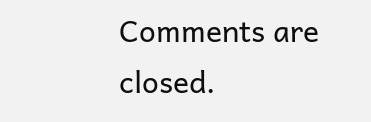Comments are closed.